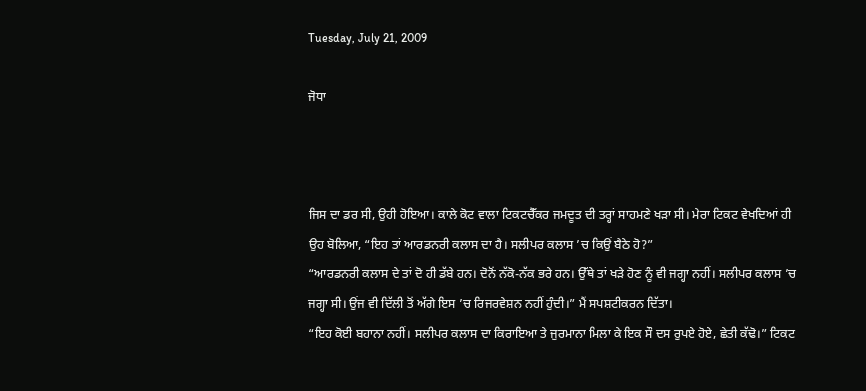Tuesday, July 21, 2009

ਜੋਧਾ



ਜਿਸ ਦਾ ਡਰ ਸੀ, ਉਹੀ ਹੋਇਆ। ਕਾਲੇ ਕੋਟ ਵਾਲਾ ਟਿਕਟਚੈੱਕਰ ਜਮਦੂਤ ਦੀ ਤਰ੍ਹਾਂ ਸਾਹਮਣੇ ਖੜਾ ਸੀ। ਮੇਰਾ ਟਿਕਟ ਵੇਖਦਿਆਂ ਹੀ ਉਹ ਬੋਲਿਆ, “ਇਹ ਤਾਂ ਆਰਡਨਰੀ ਕਲਾਸ ਦਾ ਹੈ। ਸਲੀਪਰ ਕਲਾਸ ’ਚ ਕਿਉਂ ਬੈਠੇ ਹੋ?”
“ਆਰਡਨਰੀ ਕਲਾਸ ਦੇ ਤਾਂ ਦੋ ਹੀ ਡੱਬੇ ਹਨ। ਦੋਨੋਂ ਨੱਕੋ-ਨੱਕ ਭਰੇ ਹਨ। ਉੱਥੇ ਤਾਂ ਖੜੇ ਹੋਣ ਨੂੰ ਵੀ ਜਗ੍ਹਾ ਨਹੀਂ। ਸਲੀਪਰ ਕਲਾਸ ’ਚ ਜਗ੍ਹਾ ਸੀ। ਉਂਜ ਵੀ ਦਿੱਲੀ ਤੋਂ ਅੱਗੇ ਇਸ ’ਚ ਰਿਜਰਵੇਸ਼ਨ ਨਹੀਂ ਹੁੰਦੀ।” ਮੈਂ ਸਪਸ਼ਟੀਕਰਨ ਦਿੱਤਾ।
“ਇਹ ਕੋਈ ਬਹਾਨਾ ਨਹੀਂ। ਸਲੀਪਰ ਕਲਾਸ ਦਾ ਕਿਰਾਇਆ ਤੇ ਜੁਰਮਾਨਾ ਮਿਲਾ ਕੇ ਇਕ ਸੌ ਦਸ ਰੁਪਏ ਹੋਏ, ਛੇਤੀ ਕੱਢੋ।” ਟਿਕਟ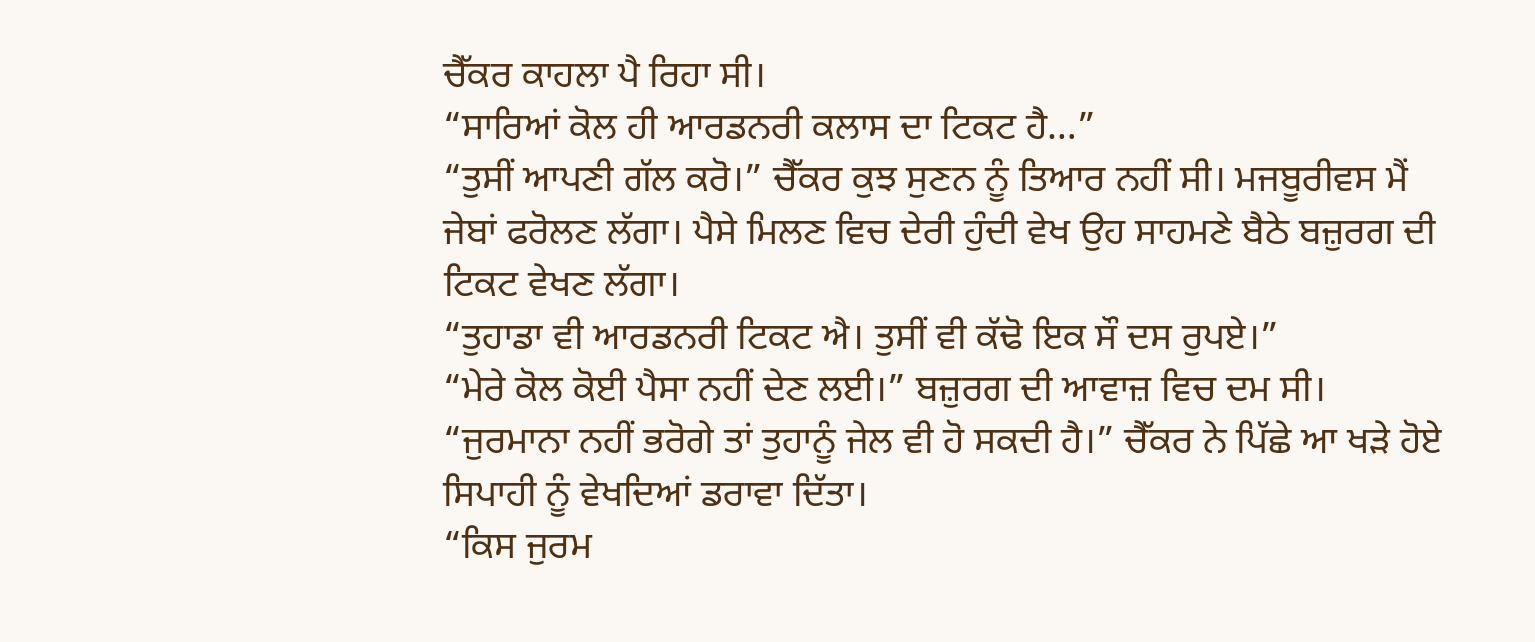ਚੈੱਕਰ ਕਾਹਲਾ ਪੈ ਰਿਹਾ ਸੀ।
“ਸਾਰਿਆਂ ਕੋਲ ਹੀ ਆਰਡਨਰੀ ਕਲਾਸ ਦਾ ਟਿਕਟ ਹੈ…”
“ਤੁਸੀਂ ਆਪਣੀ ਗੱਲ ਕਰੋ।” ਚੈੱਕਰ ਕੁਝ ਸੁਣਨ ਨੂੰ ਤਿਆਰ ਨਹੀਂ ਸੀ। ਮਜਬੂਰੀਵਸ ਮੈਂ ਜੇਬਾਂ ਫਰੋਲਣ ਲੱਗਾ। ਪੈਸੇ ਮਿਲਣ ਵਿਚ ਦੇਰੀ ਹੁੰਦੀ ਵੇਖ ਉਹ ਸਾਹਮਣੇ ਬੈਠੇ ਬਜ਼ੁਰਗ ਦੀ ਟਿਕਟ ਵੇਖਣ ਲੱਗਾ।
“ਤੁਹਾਡਾ ਵੀ ਆਰਡਨਰੀ ਟਿਕਟ ਐ। ਤੁਸੀਂ ਵੀ ਕੱਢੋ ਇਕ ਸੌ ਦਸ ਰੁਪਏ।”
“ਮੇਰੇ ਕੋਲ ਕੋਈ ਪੈਸਾ ਨਹੀਂ ਦੇਣ ਲਈ।” ਬਜ਼ੁਰਗ ਦੀ ਆਵਾਜ਼ ਵਿਚ ਦਮ ਸੀ।
“ਜੁਰਮਾਨਾ ਨਹੀਂ ਭਰੋਗੇ ਤਾਂ ਤੁਹਾਨੂੰ ਜੇਲ ਵੀ ਹੋ ਸਕਦੀ ਹੈ।” ਚੈੱਕਰ ਨੇ ਪਿੱਛੇ ਆ ਖੜੇ ਹੋਏ ਸਿਪਾਹੀ ਨੂੰ ਵੇਖਦਿਆਂ ਡਰਾਵਾ ਦਿੱਤਾ।
“ਕਿਸ ਜੁਰਮ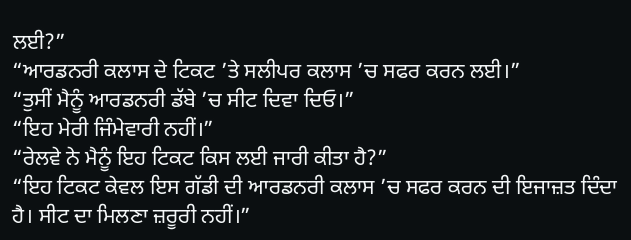ਲਈ?”
“ਆਰਡਨਰੀ ਕਲਾਸ ਦੇ ਟਿਕਟ ’ਤੇ ਸਲੀਪਰ ਕਲਾਸ ’ਚ ਸਫਰ ਕਰਨ ਲਈ।”
“ਤੁਸੀਂ ਮੈਨੂੰ ਆਰਡਨਰੀ ਡੱਬੇ ’ਚ ਸੀਟ ਦਿਵਾ ਦਿਓ।”
“ਇਹ ਮੇਰੀ ਜਿੰਮੇਵਾਰੀ ਨਹੀਂ।”
“ਰੇਲਵੇ ਨੇ ਮੈਨੂੰ ਇਹ ਟਿਕਟ ਕਿਸ ਲਈ ਜਾਰੀ ਕੀਤਾ ਹੈ?”
“ਇਹ ਟਿਕਟ ਕੇਵਲ ਇਸ ਗੱਡੀ ਦੀ ਆਰਡਨਰੀ ਕਲਾਸ ’ਚ ਸਫਰ ਕਰਨ ਦੀ ਇਜਾਜ਼ਤ ਦਿੰਦਾ ਹੈ। ਸੀਟ ਦਾ ਮਿਲਣਾ ਜ਼ਰੂਰੀ ਨਹੀਂ।”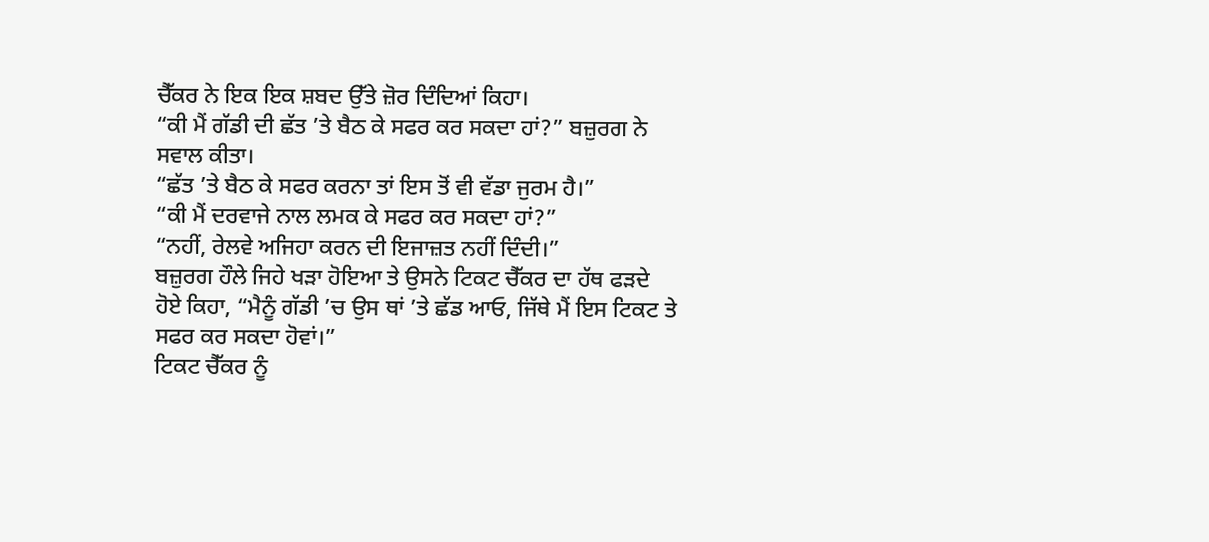ਚੈੱਕਰ ਨੇ ਇਕ ਇਕ ਸ਼ਬਦ ਉੱਤੇ ਜ਼ੋਰ ਦਿੰਦਿਆਂ ਕਿਹਾ।
“ਕੀ ਮੈਂ ਗੱਡੀ ਦੀ ਛੱਤ ’ਤੇ ਬੈਠ ਕੇ ਸਫਰ ਕਰ ਸਕਦਾ ਹਾਂ?” ਬਜ਼ੁਰਗ ਨੇ ਸਵਾਲ ਕੀਤਾ।
“ਛੱਤ ’ਤੇ ਬੈਠ ਕੇ ਸਫਰ ਕਰਨਾ ਤਾਂ ਇਸ ਤੋਂ ਵੀ ਵੱਡਾ ਜੁਰਮ ਹੈ।”
“ਕੀ ਮੈਂ ਦਰਵਾਜੇ ਨਾਲ ਲਮਕ ਕੇ ਸਫਰ ਕਰ ਸਕਦਾ ਹਾਂ?”
“ਨਹੀਂ, ਰੇਲਵੇ ਅਜਿਹਾ ਕਰਨ ਦੀ ਇਜਾਜ਼ਤ ਨਹੀਂ ਦਿੰਦੀ।”
ਬਜ਼ੁਰਗ ਹੌਲੇ ਜਿਹੇ ਖੜਾ ਹੋਇਆ ਤੇ ਉਸਨੇ ਟਿਕਟ ਚੈੱਕਰ ਦਾ ਹੱਥ ਫੜਦੇ ਹੋਏ ਕਿਹਾ, “ਮੈਨੂੰ ਗੱਡੀ ’ਚ ਉਸ ਥਾਂ ’ਤੇ ਛੱਡ ਆਓ, ਜਿੱਥੇ ਮੈਂ ਇਸ ਟਿਕਟ ਤੇ ਸਫਰ ਕਰ ਸਕਦਾ ਹੋਵਾਂ।”
ਟਿਕਟ ਚੈੱਕਰ ਨੂੰ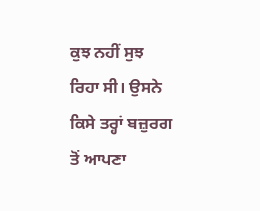ਕੁਝ ਨਹੀਂ ਸੁਝ ਰਿਹਾ ਸੀ। ਉਸਨੇ ਕਿਸੇ ਤਰ੍ਹਾਂ ਬਜ਼ੁਰਗ ਤੋਂ ਆਪਣਾ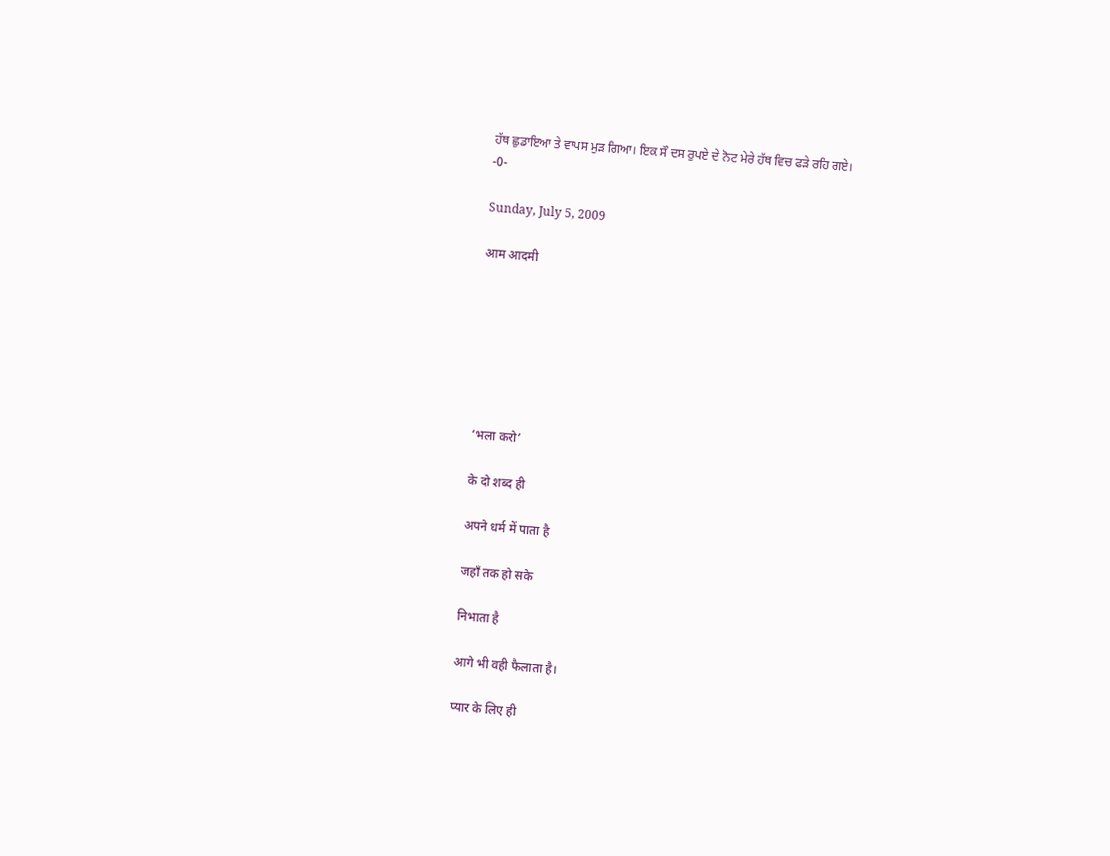ਹੱਥ ਛੁਡਾਇਆ ਤੇ ਵਾਪਸ ਮੁੜ ਗਿਆ। ਇਕ ਸੌ ਦਸ ਰੁਪਏ ਦੇ ਨੋਟ ਮੇਰੇ ਹੱਥ ਵਿਚ ਫੜੇ ਰਹਿ ਗਏ।
-0-

Sunday, July 5, 2009

आम आदमी







‘भला करो’

के दो शब्द ही

अपने धर्म में पाता है

जहाँ तक हो सके

निभाता है

आगे भी वही फैलाता है।

प्यार के लिए ही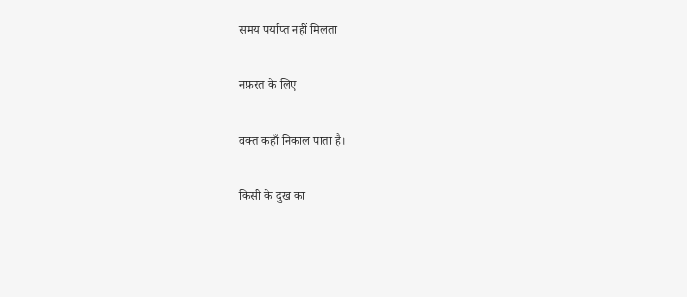समय पर्याप्त नहीं मिलता

नफ़रत के लिए

वक्त कहाँ निकाल पाता है।

किसी के दुख का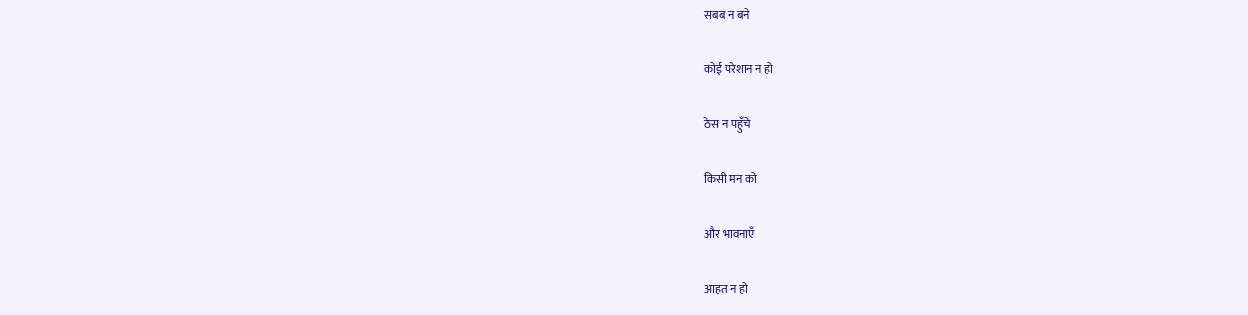सबब न बने

कोई परेशान न हो

ठेस न पहुँचे

किसी मन को

और भावनाएँ

आहत न हो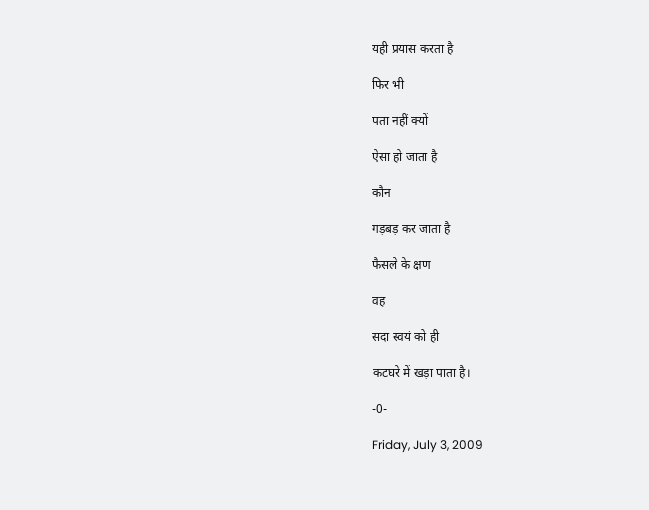यही प्रयास करता है

फिर भी

पता नहीं क्यों

ऐसा हो जाता है

कौन

गड़बड़ कर जाता है

फैसले के क्षण

वह

सदा स्वयं को ही

कटघरे में खड़ा पाता है।

-0-

Friday, July 3, 2009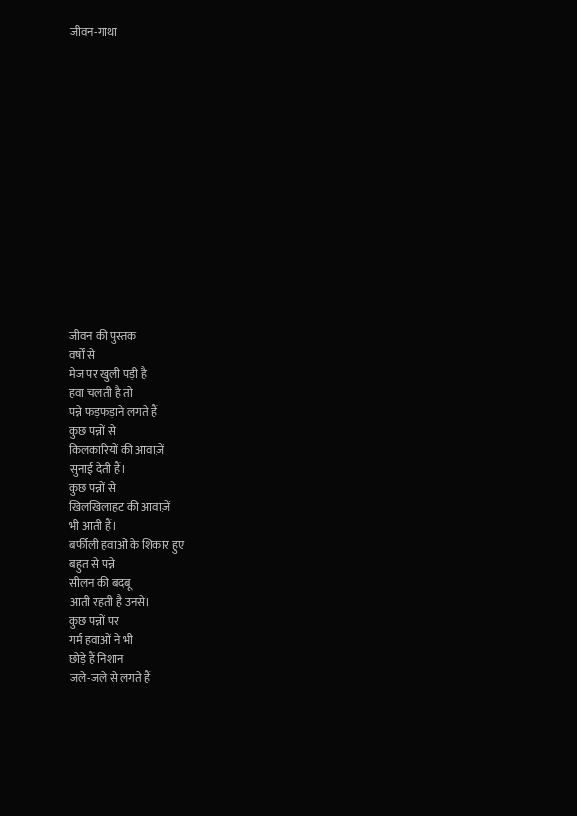जीवन-गाथा















जीवन की पुस्तक
वर्षों से
मेज पर खुली पड़ी है
हवा चलती है तो
पन्ने फड़फड़ाने लगते हैं
कुछ पन्नों से
किलकारियों की आवाज़ें
सुनाई देती हैं।
कुछ पन्नों से
खिलखिलाहट की आवाज़ें
भी आती हैं।
बर्फीली हवाओं के शिकार हुए
बहुत से पन्ने
सीलन की बदबू
आती रहती है उनसे।
कुछ पन्नों पर
गर्म हवाओं ने भी
छोड़े हैं निशान
जले-जले से लगते हैं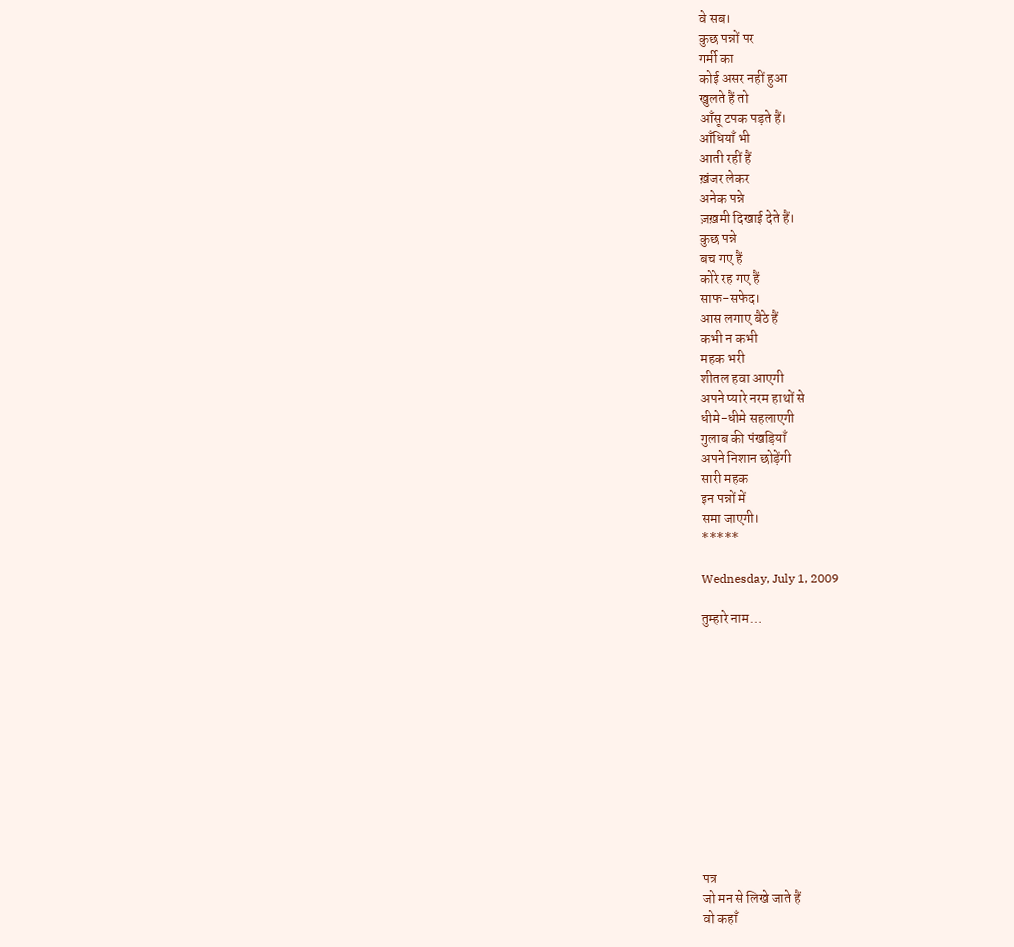वे सब।
कुछ पन्नों पर
गर्मी का
कोई असर नहीं हुआ
खुलते हैं तो
आँसू टपक पड़ते हैं।
आँधियाँ भी
आती रहीं हैं
ख़ंजर लेकर
अनेक पन्ने
ज़ख़मी दिखाई देते हैं।
कुछ पन्ने
बच गए हैं
कोरे रह गए हैं
साफ-सफेद।
आस लगाए बैठे हैं
कभी न कभी
महक भरी
शीतल हवा आएगी
अपने प्यारे नरम हाथों से
धीमे-धीमे सहलाएगी
गुलाब की पंखड़ियाँ
अपने निशान छोड़ेंगी
सारी महक
इन पन्नों में
समा जाएगी।
*****

Wednesday, July 1, 2009

तुम्हारे नाम…












पत्र
जो मन से लिखे जाते हैं
वो कहाँ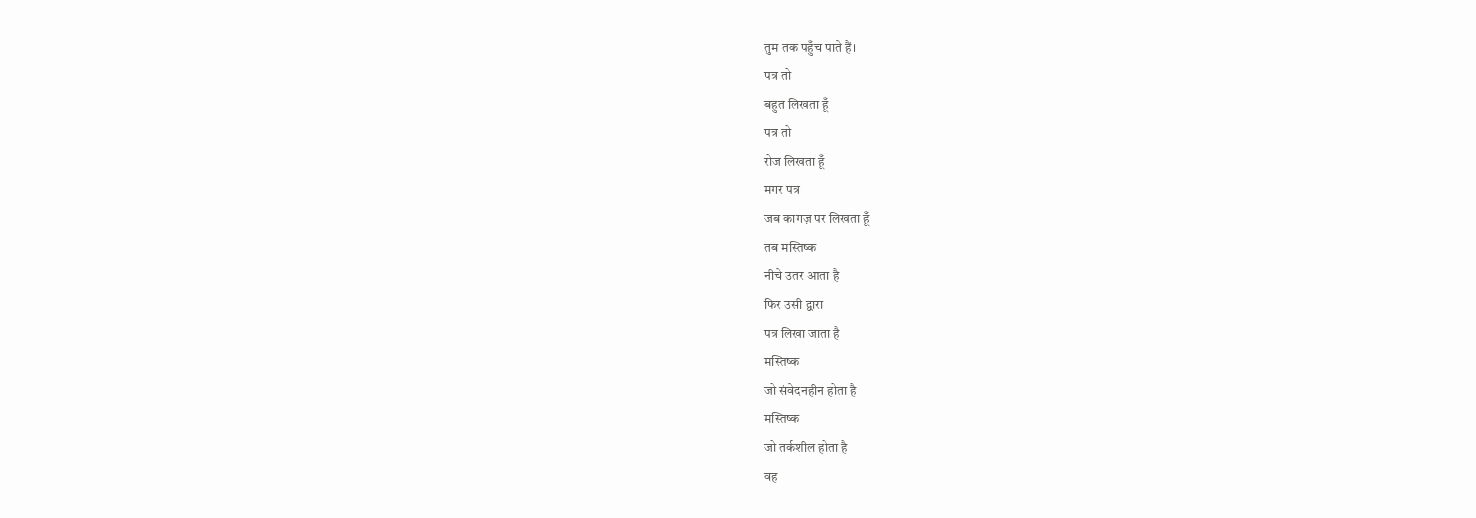तुम तक पहुँच पाते हैं।
पत्र तो
बहुत लिखता हूँ
पत्र तो
रोज लिखता हूँ
मगर पत्र
जब कागज़ पर लिखता हूँ
तब मस्तिष्क
नीचे उतर आता है
फिर उसी द्वारा
पत्र लिखा जाता है
मस्तिष्क
जो संवेदनहीन होता है
मस्तिष्क
जो तर्कशील होता है
वह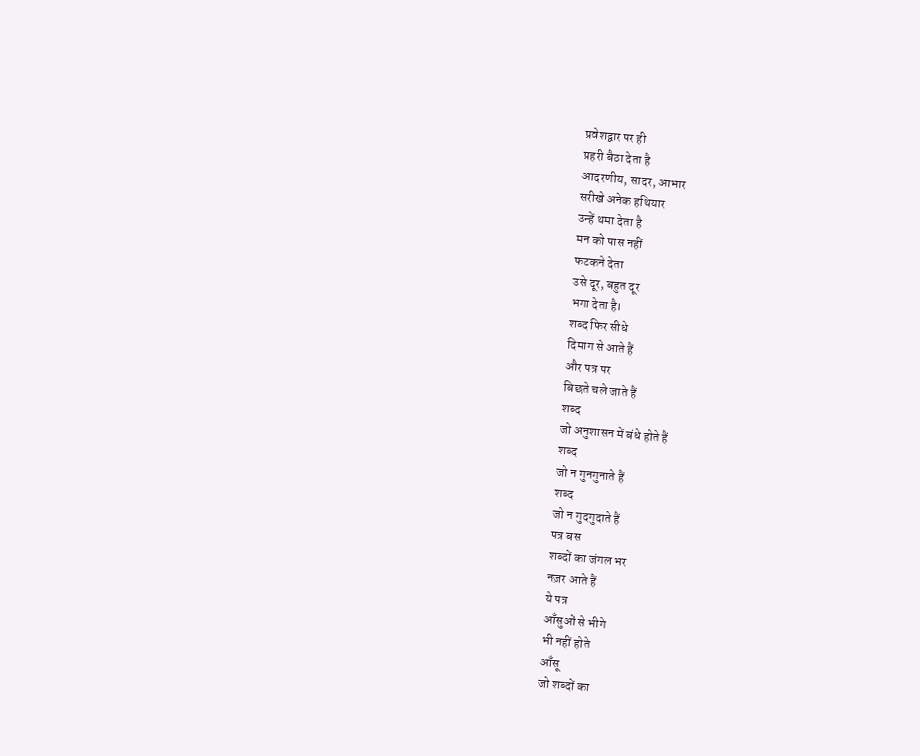प्रवेशद्वार पर ही
प्रहरी बैठा देता है
आदरणीय, सादर, आभार
सरीखे अनेक हथियार
उन्हें थमा देता है
मन को पास नहीं
फटकने देता
उसे दूर, बहुत दूर
भगा देता है।
शब्द फिर सीधे
दिमाग से आते हैं
और पत्र पर
बिछते चले जाते हैं
शब्द
जो अनुशासन में बंधे होते हैं
शब्द
जो न गुनगुनाते हैं
शब्द
जो न गुदगुदाते हैं
पत्र बस
शब्दों का जंगल भर
नज़र आते हैं
ये पत्र
आँसुओं से भीगे
भी नहीं होते
आँसू
जो शब्दों का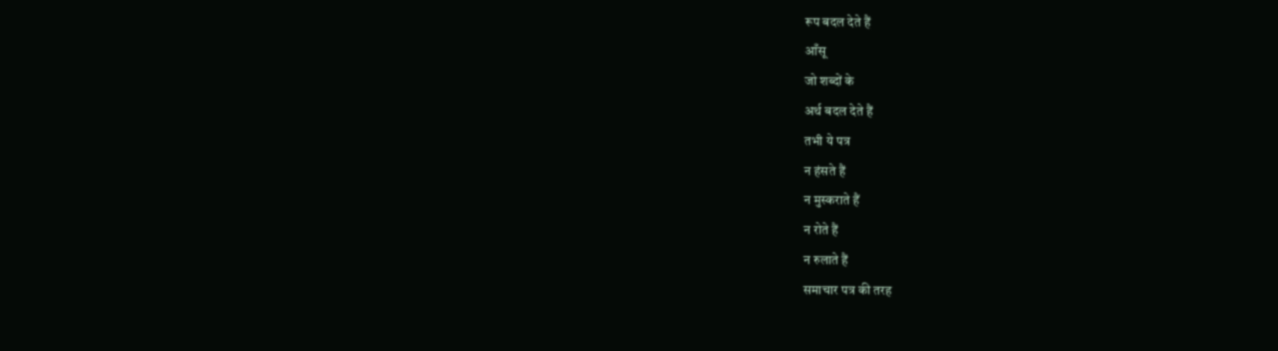रूप बदल देते हैं
आँसू
जो शब्दों के
अर्थ बदल देते हैं
तभी ये पत्र
न हंसते हैं
न मुस्कराते हैं
न रोते हैं
न रुलाते हैं
समाचार पत्र की तरह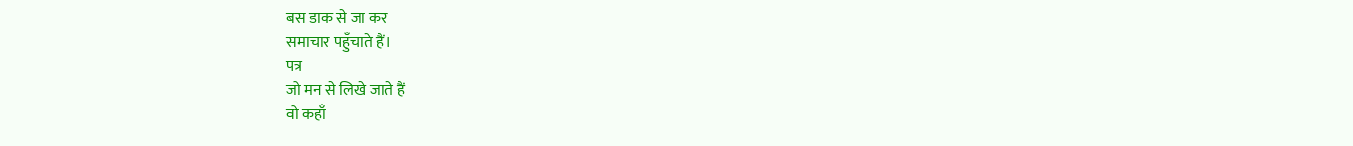बस डाक से जा कर
समाचार पहुँचाते हैं।
पत्र
जो मन से लिखे जाते हैं
वो कहाँ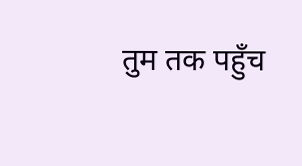तुम तक पहुँच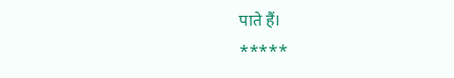पाते हैं।
*****